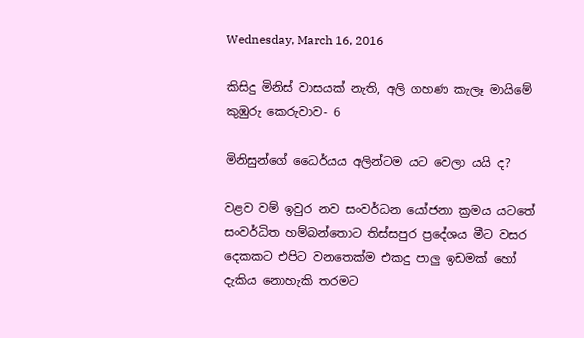Wednesday, March 16, 2016

කිසිදු මිනිස් වාසයක් නැති, අලි ගහණ කැලෑ මායිමේ කුඹුරු කෙරුවාව- 6

මිනිසුන්ගේ ධෛර්යය අලින්ටම යට වෙලා යයි ද?

වළව වම් ඉවුර නව සංවර්ධන යෝජනා ක්‍රමය යටතේ සංවර්ධිත හම්බන්තොට තිස්සපුර ප්‍රදේශය මීට වසර දෙකකට එපිට වනතෙක්ම එකදු පාලු ඉඩමක් හෝ දැකිය නොහැකි තරමට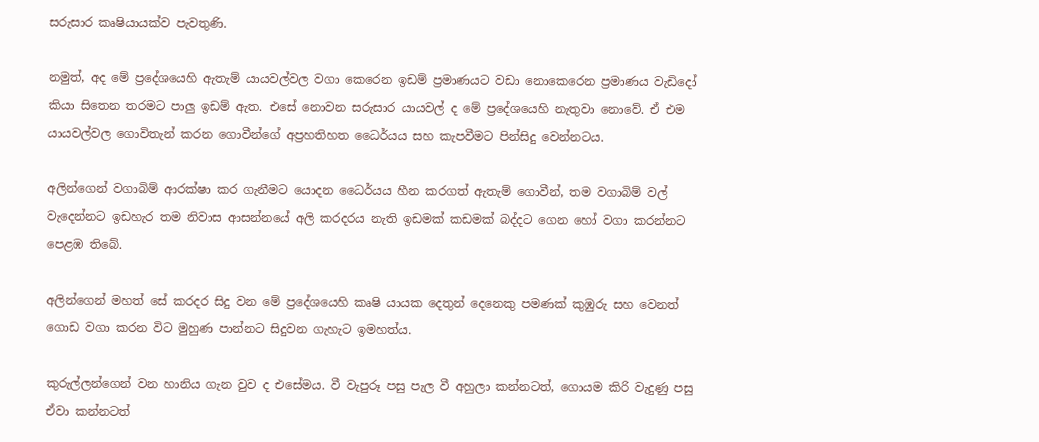සරුසාර කෘෂියායක්ව පැවතුණි.

නමුත්, අද මේ ප්‍රදේශයෙහි ඇතැම් යායවල්වල වගා කෙරෙන ඉඩම් ප්‍රමාණයට වඩා නොකෙරෙන ප්‍රමාණය වැඩිදෝ කියා සිතෙන තරමට පාලු ඉඩම් ඇත. එසේ නොවන සරුසාර යායවල් ද මේ ප්‍රදේශයෙහි නැතුවා නොවේ. ඒ එම යායවල්වල ගොවිතැන් කරන ගොවීන්ගේ අප්‍රහතිහත ධෛර්යය සහ කැපවීමට පින්සිදු වෙන්නටය.

අලින්ගෙන් වගාබිම් ආරක්ෂා කර ගැනීමට යොදන ධෛර්යය හීන කරගත් ඇතැම් ගොවීන්, තම වගාබිම් වල් වැදෙන්නට ඉඩහැර තම නිවාස ආසන්නයේ අලි කරදරය නැති ඉඩමක් කඩමක් බද්දට ගෙන හෝ වගා කරන්නට පෙළඹ තිබේ.

අලින්ගෙන් මහත් සේ කරදර සිදු වන මේ ප්‍රදේශයෙහි කෘෂි යායක දෙතුන් දෙනෙකු පමණක් කුඹුරු සහ වෙනත් ගොඩ වගා කරන විට මුහුණ පාන්නට සිදුවන ගැහැට ඉමහත්ය.

කුරුල්ලන්ගෙන් වන හානිය ගැන වුව ද එසේමය. වී වැපුරූ පසු පැල වී අහුලා කන්නටත්, ගොයම කිරි වැදුණු පසු ඒවා කන්නටත්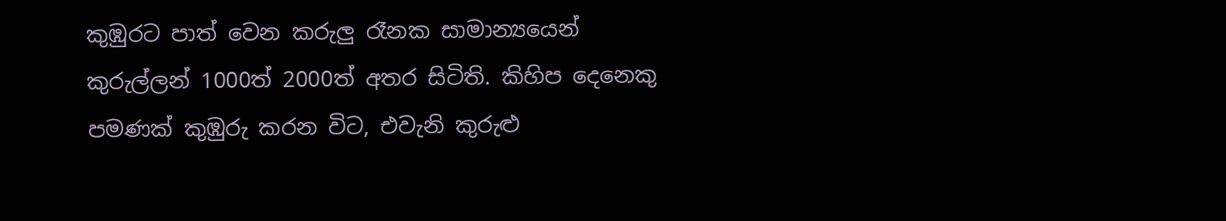කුඹුරට පාත් වෙන කරුලු රෑනක සාමාන්‍යයෙන් කුරුල්ලන් 1000ත් 2000ත් අතර සිටිති. කිහිප දෙනෙකු පමණක් කුඹුරු කරන විට, එවැනි කුරුළු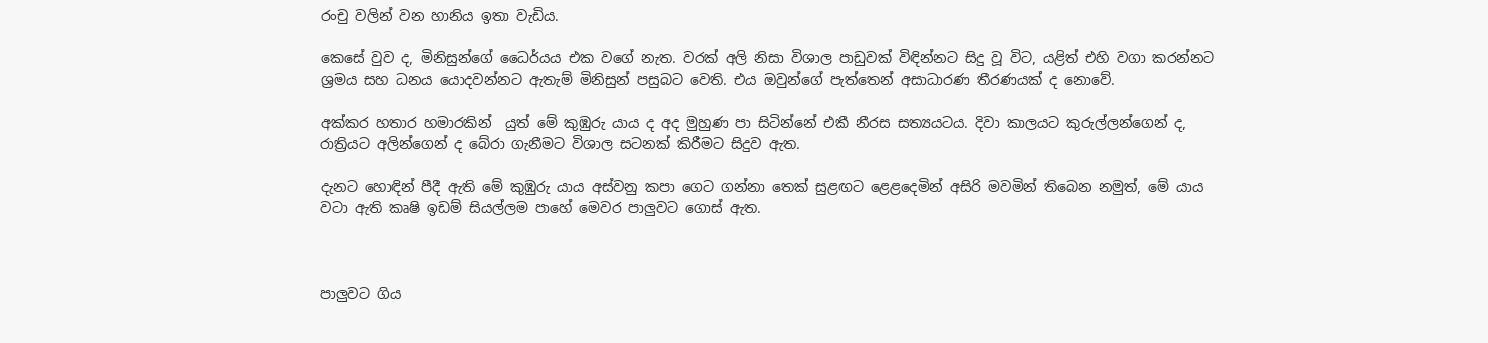රංචු වලින් වන හානිය ඉතා වැඩිය.

කෙසේ වුව ද, මිනිසුන්ගේ ධෛර්යය එක වගේ නැත. වරක් අලි නිසා විශාල පාඩුවක් විඳින්නට සිදු වූ විට, යළිත් එහි වගා කරන්නට ශ්‍රමය සහ ධනය යොදවන්නට ඇතැම් මිනිසුන් පසුබට වෙති. එය ඔවුන්ගේ පැත්තෙන් අසාධාරණ තීරණයක් ද නොවේ.

අක්කර හතාර හමාරකින්  යුත් මේ කුඹුරු යාය ද අද මුහුණ පා සිටින්නේ එකී නීරස සත්‍යයටය. දිවා කාලයට කුරුල්ලන්ගෙන් ද, රාත්‍රියට අලින්ගෙන් ද බේරා ගැනීමට විශාල සටනක් කිරීමට සිදුව ඇත.

දැනට හොඳින් පීදී ඇති මේ කුඹුරු යාය අස්වනු කපා ගෙට ගන්නා තෙක් සුළඟට ළෙළදෙමින් අසිරි මවමින් තිබෙන නමුත්, මේ යාය වටා ඇති කෘෂි ඉඩම් සියල්ලම පාහේ මෙවර පාලුවට ගොස් ඇත.



පාලුවට ගිය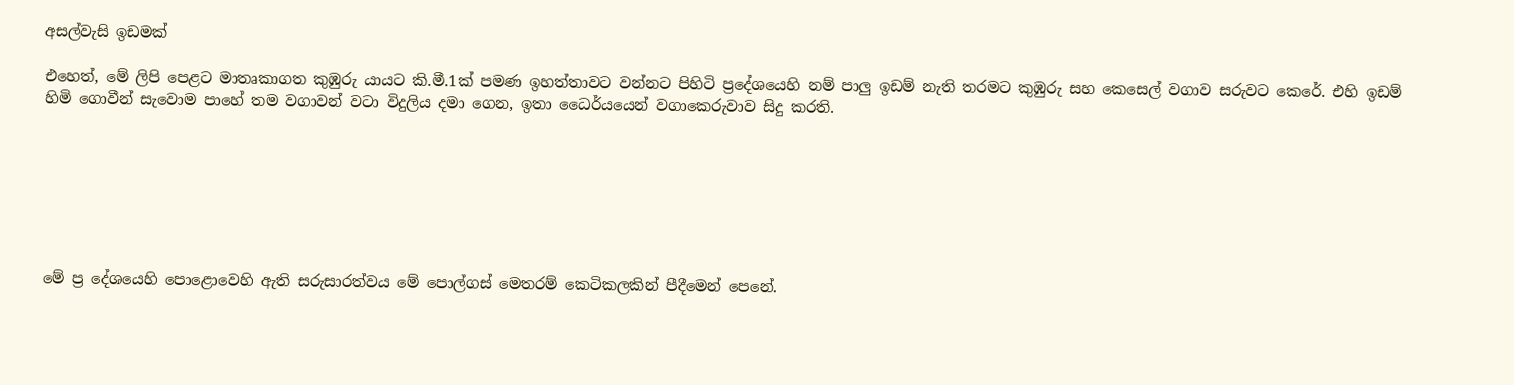අසල්වැසි ඉඩමක්

එහෙත්, මේ ලිපි පෙළට මාතෘකාගත කුඹුරු යායට කි.මී.1ක් පමණ ඉහත්තාවට වන්නට පිහිටි ප්‍රදේශයෙහි නම් පාලු ඉඩම් නැති තරමට කුඹුරු සහ කෙසෙල් වගාව සරුවට කෙරේ. එහි ඉඩම් හිමි ගොවීන් සැවොම පාහේ තම වගාවන් වටා විදුලිය දමා ගෙන, ඉතා ධෛර්යයෙන් වගාකෙරුවාව සිදු කරති.







මේ ප්‍ර දේශයෙහි පොළොවෙහි ඇති සරුසාරත්වය මේ පොල්ගස් මෙතරම් කෙටිකලකින් පීදීමෙන් පෙනේ.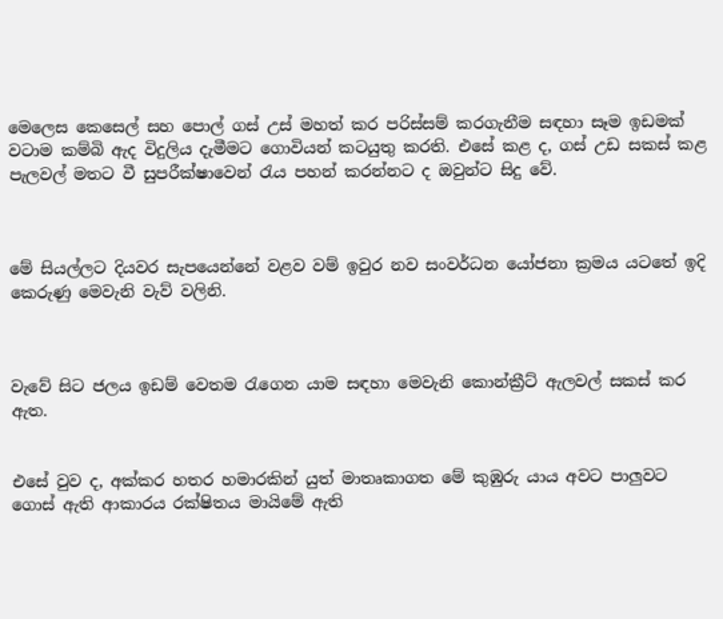මෙලෙස කෙසෙල් සහ පොල් ගස් උස් මහත් කර පරිස්සම් කරගැනීම සඳහා සෑම ඉඩමක් වටාම කම්බි ඇද විදුලිය දැමීමට ගොවියන් කටයුතු කරති. එසේ කළ ද, ගස් උඩ සකස් කළ පැලවල් මතට වී සුපරීක්ෂාවෙන් රැය පහන් කරන්නට ද ඔවුන්ට සිදු වේ.



මේ සියල්ලට දියවර සැපයෙන්නේ වළව වම් ඉවුර නව සංවර්ධන යෝජනා ක්‍රමය යටතේ ඉදි කෙරුණු මෙවැනි වැව් වලිනි.



වැවේ සිට ජලය ඉඩම් වෙතම රැගෙන යාම සඳහා මෙවැනි කොන්ක්‍රීට් ඇලවල් සකස් කර ඇත.


එසේ වුව ද, අක්කර හතර හමාරකින් යුත් මාතෘකාගත මේ කුඹුරු යාය අවට පාලුවට ගොස් ඇති ආකාරය රක්ෂිතය මායිමේ ඇති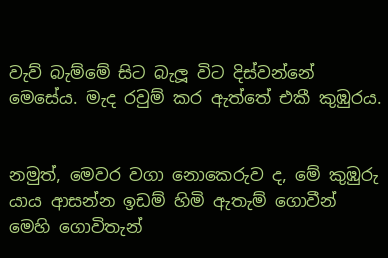වැව් බැම්මේ සිට බැලූ විට දිස්වන්නේ මෙසේය. මැද රවුම් කර ඇත්තේ එකී කුඹුරය.


නමුත්, මෙවර වගා නොකෙරුව ද, මේ කුඹුරු යාය ආසන්න ඉඩම් හිමි ඇතැම් ගොවීන් මෙහි ගොවිතැන්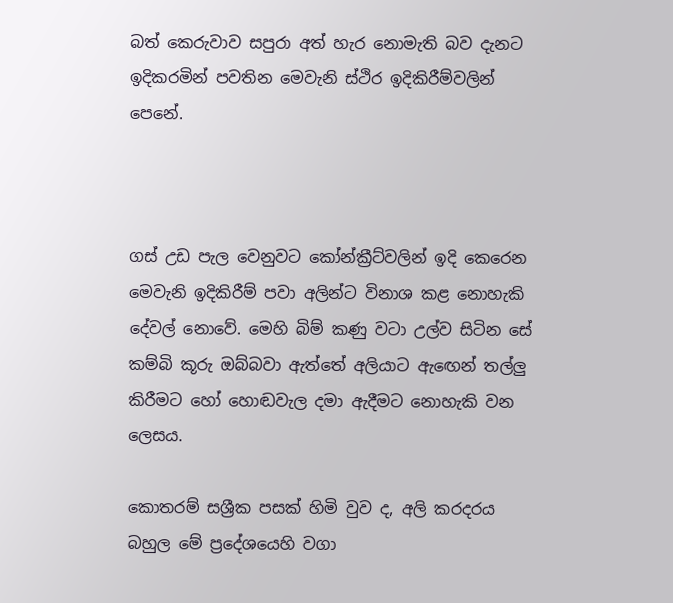බත් කෙරුවාව සපුරා අත් හැර නොමැති බව දැනට ඉදිකරමින් පවතින මෙවැනි ස්ථිර ඉදිකිරීම්වලින් පෙනේ.



ගස් උඩ පැල වෙනුවට කෝන්ක්‍රීට්වලින් ඉදි කෙරෙන මෙවැනි ඉදිකිරීම් පවා අලින්ට විනාශ කළ නොහැකි දේවල් නොවේ. මෙහි බිම් කණු වටා උල්ව සිටින සේ කම්බි කූරු ඔබ්බවා ඇත්තේ අලියාට ඇඟෙන් තල්ලු කිරීමට හෝ හොඬවැල දමා ඇදීමට නොහැකි වන ලෙසය.

කොතරම් සශ්‍රීක පසක් හිමි වුව ද, අලි කරදරය බහුල මේ ප්‍රදේශයෙහි වගා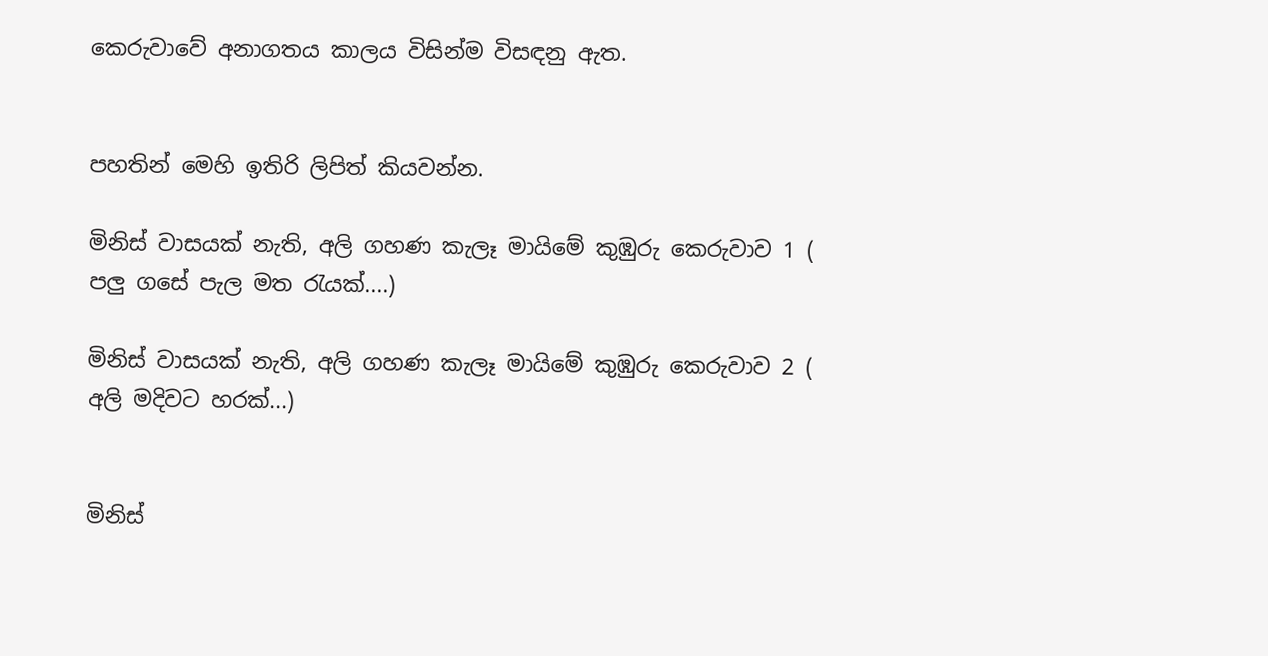කෙරුවාවේ අනාගතය කාලය විසින්ම විසඳනු ඇත.


පහතින් මෙහි ඉතිරි ලිපිත් කියවන්න.

මිනිස් වාසයක් නැති, අලි ගහණ කැලෑ මායිමේ කුඹුරු කෙරුවාව 1 (
පලු ගසේ පැල මත රැයක්....)

මිනිස් වාසයක් නැති, අලි ගහණ කැලෑ මායිමේ කුඹුරු කෙරුවාව 2 (
අලි මදිවට හරක්...)


මිනිස්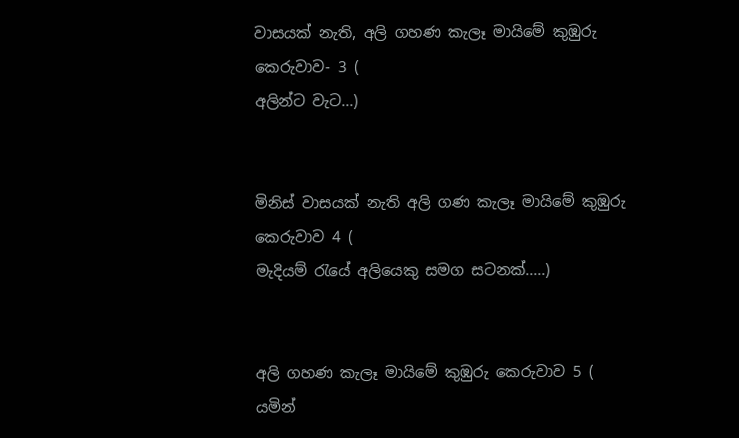වාසයක් නැති, අලි ගහණ කැලෑ මායිමේ කුඹුරු කෙරුවාව- 3 (
අලින්ට වැට...)


මිනිස් වාසයක් නැති අලි ගණ කැලෑ මායිමේ කුඹුරු කෙරුවාව 4 (
මැදියම් රැයේ අලියෙකු සමග සටනක්.....)


අලි ගහණ කැලෑ මායිමේ කුඹුරු කෙරුවාව 5 (
යමින්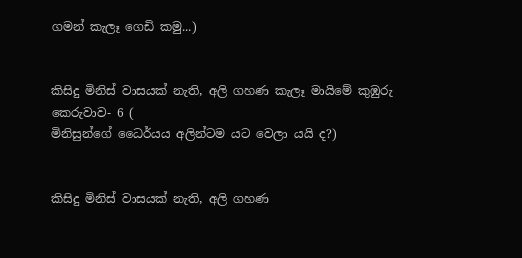ගමන් කැලෑ ගෙඩි කමු...)


කිසිදු මිනිස් වාසයක් නැති, අලි ගහණ කැලෑ මායිමේ කුඹුරු කෙරුවාව- 6 (
මිනිසුන්ගේ ධෛර්යය අලින්ටම යට වෙලා යයි ද?)


කිසිදු මිනිස් වාසයක් නැති, අලි ගහණ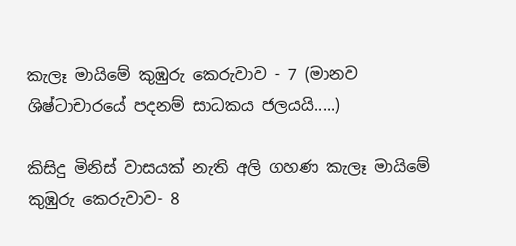කැලෑ මායිමේ කුඹුරු කෙරුවාව - 7 (මානව ශිෂ්ටාචාරයේ පදනම් සාධකය ජලයයි.....)

කිසිදු මිනිස් වාසයක් නැති අලි ගහණ කැලෑ මායිමේ කුඹුරු කෙරුවාව- 8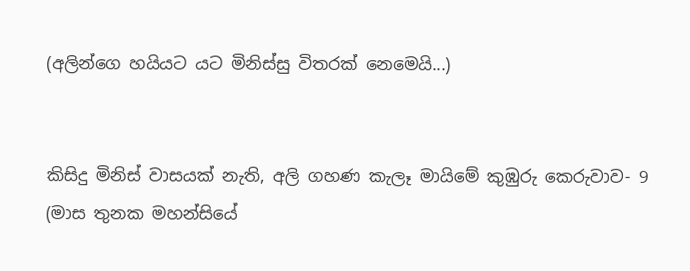(අලින්ගෙ හයියට යට මිනිස්සු විතරක් නෙමෙයි...)


කිසිදු මිනිස් වාසයක් නැති, අලි ගහණ කැලෑ මායිමේ කුඹුරු කෙරුවාව- 9 (මාස තුනක මහන්සියේ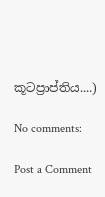කූටප්‍රාප්තිය....)

No comments:

Post a Comment